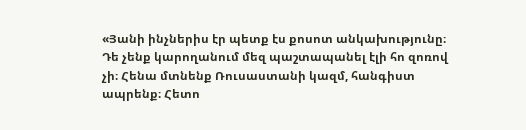«Յանի ինչներիս էր պետք էս քոսոտ անկախությունը։ Դե չենք կարողանում մեզ պաշտապանել էլի հո զոռով չի։ Հենա մտնենք Ռուսաստանի կազմ, հանգիստ ապրենք։ Հետո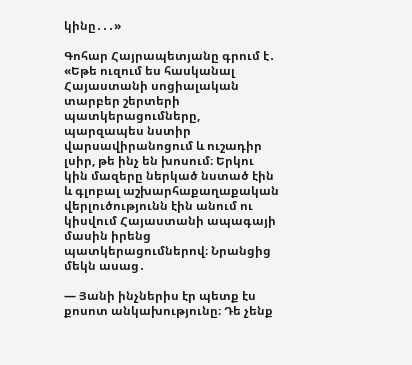կինը․․․»

Գոհար Հայրապետյանը գրում է․ «Եթե ուզում ես հասկանալ Հայաստանի սոցիալական տարբեր շերտերի պատկերացումները, պարզապես նստիր վարսավիրանոցում և ուշադիր լսիր, թե ինչ են խոսում։ Երկու կին մազերը ներկած նստած էին և գլոբալ աշխարհաքաղաքական վերլուծությունն էին անում ու կիսվում Հայաստանի ապագայի մասին իրենց պատկերացումներով։ Նրանցից մեկն ասաց․

— Յանի ինչներիս էր պետք էս քոսոտ անկախությունը։ Դե չենք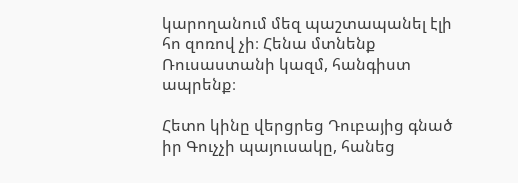կարողանում մեզ պաշտապանել էլի հո զոռով չի։ Հենա մտնենք Ռուսաստանի կազմ, հանգիստ ապրենք։

Հետո կինը վերցրեց Դուբայից գնած իր Գուչչի պայուսակը, հանեց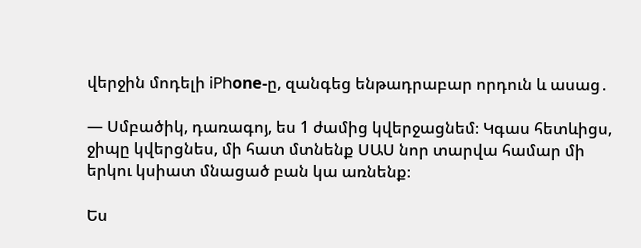վերջին մոդելի iPhоne-ը, զանգեց ենթադրաբար որդուն և ասաց․

— Սմբածիկ, դառագոյ, ես 1 ժամից կվերջացնեմ։ Կգաս հետևիցս, ջիպը կվերցնես, մի հատ մտնենք ՍԱՍ նոր տարվա համար մի երկու կսիատ մնացած բան կա առնենք։

Ես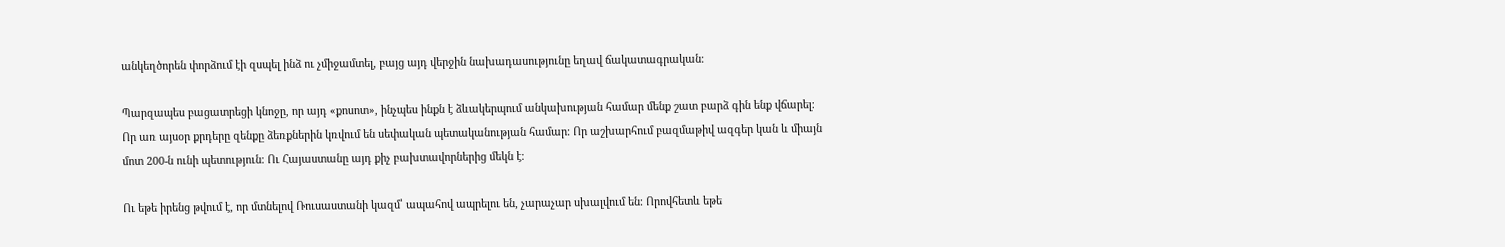անկեղծորեն փորձում էի զսպել ինձ ու չմիջամտել, բայց այդ վերջին նախադասությունը եղավ ճակատագրական։

Պարզապես բացատրեցի կնոջը, որ այդ «քոսոտ», ինչպես ինքն է ձևակերպում անկախության համար մենք շատ բարձ գին ենք վճարել։ Որ առ այսօր քրդերը զենքը ձեռքներին կռվում են սեփական պետականության համար։ Որ աշխարհում բազմաթիվ ազգեր կան և միայն մոտ 200-ն ունի պետություն։ Ու Հայաստանը այդ քիչ բախտավորներից մեկն է։

Ու եթե իրենց թվում է, որ մտնելով Ռուսաստանի կազմ՝ ապահով ապրելու են, չարաչար սխալվում են։ Որովհետև եթե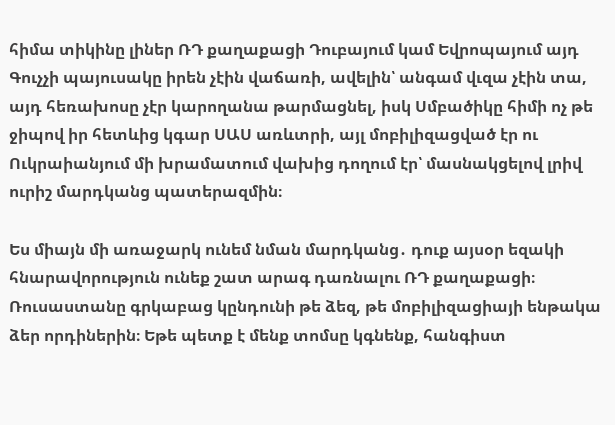հիմա տիկինը լիներ ՌԴ քաղաքացի Դուբայում կամ Եվրոպայում այդ Գուչչի պայուսակը իրեն չէին վաճառի, ավելին՝ անգամ վւզա չէին տա, այդ հեռախոսը չէր կարողանա թարմացնել, իսկ Սմբածիկը հիմի ոչ թե ջիպով իր հետևից կգար ՍԱՍ առևտրի, այլ մոբիլիզացված էր ու Ուկրաիանյում մի խրամատում վախից դողում էր՝ մասնակցելով լրիվ ուրիշ մարդկանց պատերազմին։

Ես միայն մի առաջարկ ունեմ նման մարդկանց․ դուք այսօր եզակի հնարավորություն ունեք շատ արագ դառնալու ՌԴ քաղաքացի։ Ռուսաստանը գրկաբաց կընդունի թե ձեզ, թե մոբիլիզացիայի ենթակա ձեր որդիներին։ Եթե պետք է մենք տոմսը կգնենք, հանգիստ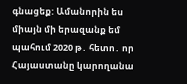գնացեք: Ամանորին ես միայն մի երազանք եմ պահում 2020 թ․ հետո․ որ Հայաստանը կարողանա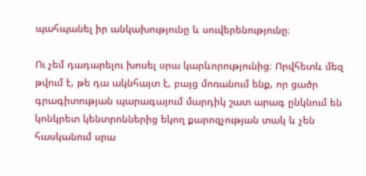պահպանել իր անկախությունը և սուվերենությունը։

Ու չեմ դադարելու խոսել սրա կարևորությունից։ Որվհետև մեզ թվում է, թե դա ակնհայտ է, բայց մոռանում ենք, որ ցածր գրագիտության պարագայում մարդիկ շատ արագ ընկնում են կոնկրետ կենտրոններից եկող քարոզչության տակ և չեն հասկանում սրա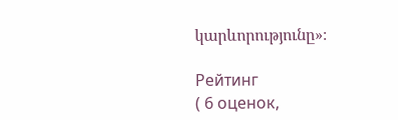կարևորությունը»։

Рейтинг
( 6 оценок,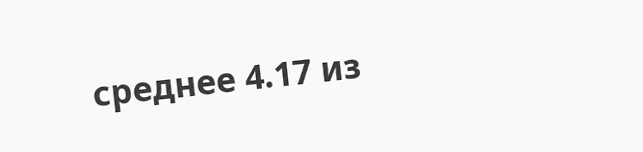среднее 4.17 из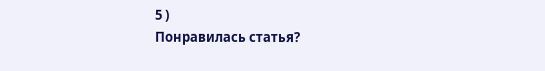5 )
Понравилась статья?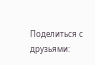Поделиться с друзьями: